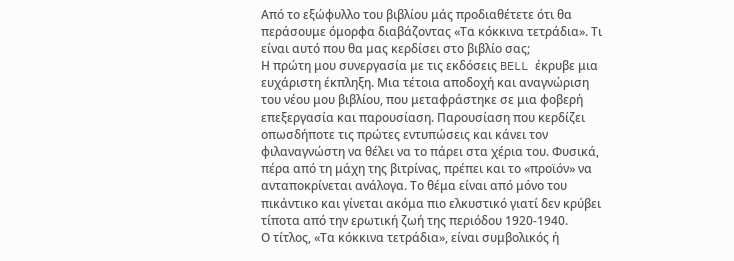Από το εξώφυλλο του βιβλίου μάς προδιαθέτετε ότι θα περάσουμε όμορφα διαβάζοντας «Τα κόκκινα τετράδια». Τι είναι αυτό που θα μας κερδίσει στο βιβλίο σας;
Η πρώτη μου συνεργασία με τις εκδόσεις BELL έκρυβε μια ευχάριστη έκπληξη. Μια τέτοια αποδοχή και αναγνώριση του νέου μου βιβλίου, που μεταφράστηκε σε μια φοβερή επεξεργασία και παρουσίαση. Παρουσίαση που κερδίζει οπωσδήποτε τις πρώτες εντυπώσεις και κάνει τον φιλαναγνώστη να θέλει να το πάρει στα χέρια του. Φυσικά, πέρα από τη μάχη της βιτρίνας, πρέπει και το «προϊόν» να ανταποκρίνεται ανάλογα. Το θέμα είναι από μόνο του πικάντικο και γίνεται ακόμα πιο ελκυστικό γιατί δεν κρύβει τίποτα από την ερωτική ζωή της περιόδου 1920-1940.
Ο τίτλος, «Τα κόκκινα τετράδια», είναι συμβολικός ή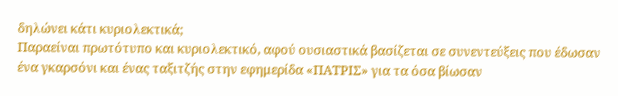δηλώνει κάτι κυριολεκτικά;
Παραείναι πρωτότυπο και κυριολεκτικό, αφού ουσιαστικά βασίζεται σε συνεντεύξεις που έδωσαν ένα γκαρσόνι και ένας ταξιτζής στην εφημερίδα «ΠΑΤΡΙΣ» για τα όσα βίωσαν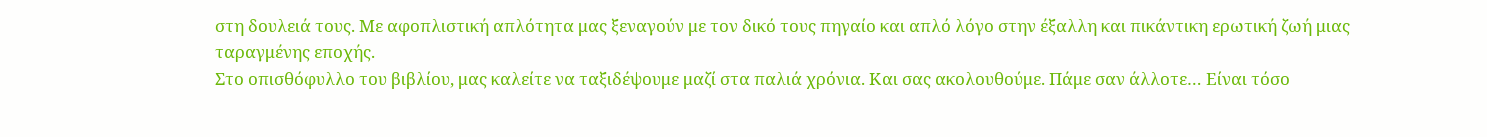στη δουλειά τους. Με αφοπλιστική απλότητα μας ξεναγούν με τον δικό τους πηγαίο και απλό λόγο στην έξαλλη και πικάντικη ερωτική ζωή μιας ταραγμένης εποχής.
Στο οπισθόφυλλο του βιβλίου, μας καλείτε να ταξιδέψουμε μαζί στα παλιά χρόνια. Και σας ακολουθούμε. Πάμε σαν άλλοτε… Είναι τόσο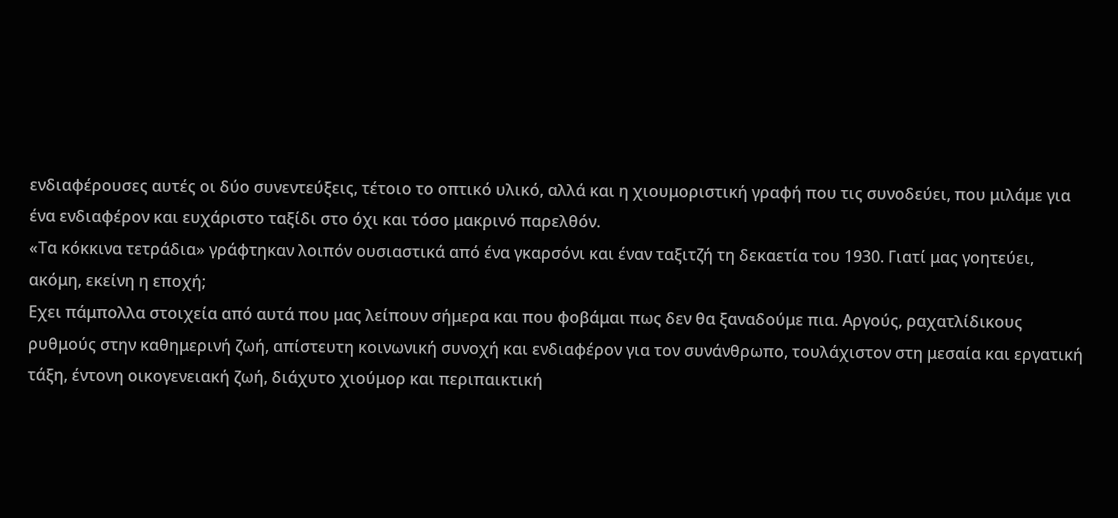ενδιαφέρουσες αυτές οι δύο συνεντεύξεις, τέτοιο το οπτικό υλικό, αλλά και η χιουμοριστική γραφή που τις συνοδεύει, που μιλάμε για ένα ενδιαφέρον και ευχάριστο ταξίδι στο όχι και τόσο μακρινό παρελθόν.
«Τα κόκκινα τετράδια» γράφτηκαν λοιπόν ουσιαστικά από ένα γκαρσόνι και έναν ταξιτζή τη δεκαετία του 1930. Γιατί μας γοητεύει, ακόμη, εκείνη η εποχή;
Εχει πάμπολλα στοιχεία από αυτά που μας λείπουν σήμερα και που φοβάμαι πως δεν θα ξαναδούμε πια. Αργούς, ραχατλίδικους ρυθμούς στην καθημερινή ζωή, απίστευτη κοινωνική συνοχή και ενδιαφέρον για τον συνάνθρωπο, τουλάχιστον στη μεσαία και εργατική τάξη, έντονη οικογενειακή ζωή, διάχυτο χιούμορ και περιπαικτική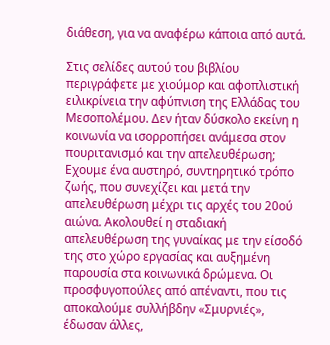διάθεση, για να αναφέρω κάποια από αυτά.

Στις σελίδες αυτού του βιβλίου περιγράφετε με χιούμορ και αφοπλιστική ειλικρίνεια την αφύπνιση της Ελλάδας του Μεσοπολέμου. Δεν ήταν δύσκολο εκείνη η κοινωνία να ισορροπήσει ανάμεσα στον πουριτανισμό και την απελευθέρωση;
Εχουμε ένα αυστηρό, συντηρητικό τρόπο ζωής, που συνεχίζει και μετά την απελευθέρωση μέχρι τις αρχές του 20ού αιώνα. Ακολουθεί η σταδιακή απελευθέρωση της γυναίκας με την είσοδό της στο χώρο εργασίας και αυξημένη παρουσία στα κοινωνικά δρώμενα. Οι προσφυγοπούλες από απέναντι, που τις αποκαλούμε συλλήβδην «Σμυρνιές», έδωσαν άλλες,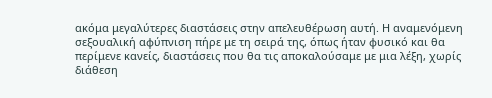ακόμα μεγαλύτερες διαστάσεις στην απελευθέρωση αυτή. Η αναμενόμενη σεξουαλική αφύπνιση πήρε με τη σειρά της, όπως ήταν φυσικό και θα περίμενε κανείς, διαστάσεις που θα τις αποκαλούσαμε με μια λέξη, χωρίς διάθεση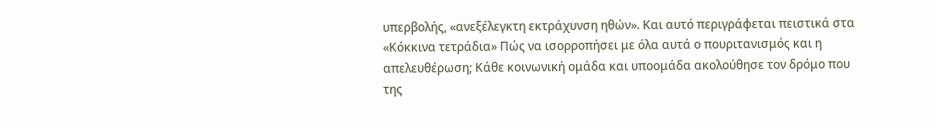υπερβολής, «ανεξέλεγκτη εκτράχυνση ηθών». Και αυτό περιγράφεται πειστικά στα «Κόκκινα τετράδια» Πώς να ισορροπήσει με όλα αυτά ο πουριτανισμός και η απελευθέρωση; Κάθε κοινωνική ομάδα και υποομάδα ακολούθησε τον δρόμο που της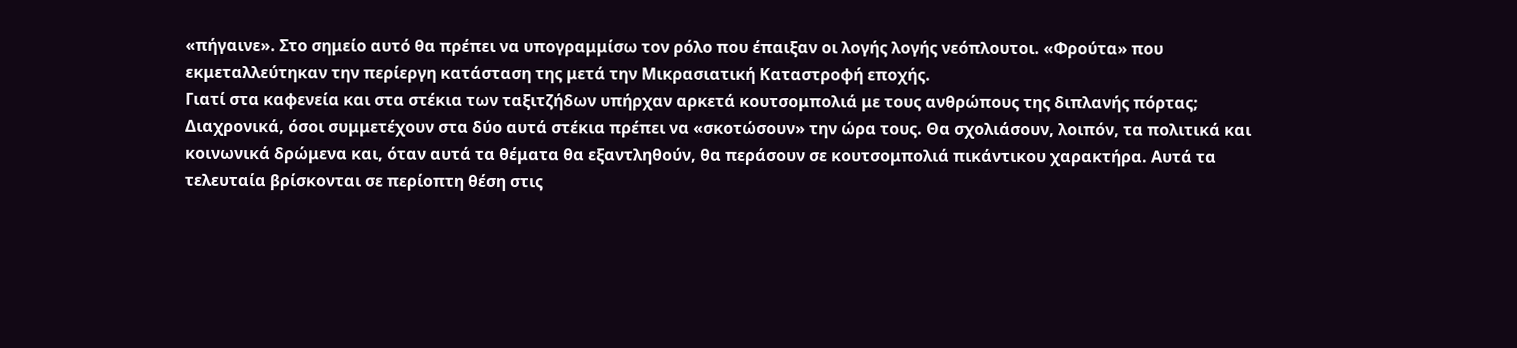«πήγαινε». Στο σημείο αυτό θα πρέπει να υπογραμμίσω τον ρόλο που έπαιξαν οι λογής λογής νεόπλουτοι. «Φρούτα» που εκμεταλλεύτηκαν την περίεργη κατάσταση της μετά την Μικρασιατική Καταστροφή εποχής.
Γιατί στα καφενεία και στα στέκια των ταξιτζήδων υπήρχαν αρκετά κουτσομπολιά με τους ανθρώπους της διπλανής πόρτας;
Διαχρονικά, όσοι συμμετέχουν στα δύο αυτά στέκια πρέπει να «σκοτώσουν» την ώρα τους. Θα σχολιάσουν, λοιπόν, τα πολιτικά και κοινωνικά δρώμενα και, όταν αυτά τα θέματα θα εξαντληθούν, θα περάσουν σε κουτσομπολιά πικάντικου χαρακτήρα. Αυτά τα τελευταία βρίσκονται σε περίοπτη θέση στις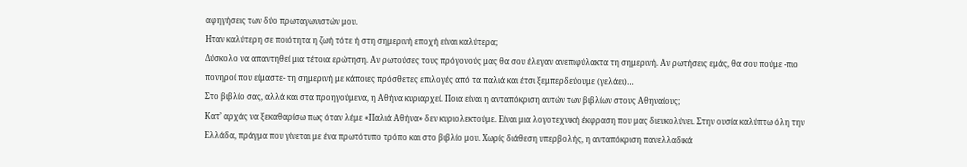αφηγήσεις των δύο πρωταγωνιστών μου.
Ηταν καλύτερη σε ποιότητα η ζωή τότε ή στη σημερινή εποχή είναι καλύτερα;
Δύσκολο να απαντηθεί μια τέτοια ερώτηση. Αν ρωτούσες τους πρόγονούς μας θα σου έλεγαν ανεπιφύλακτα τη σημερινή. Αν ρωτήσεις εμάς, θα σου πούμε -πιο πονηροί που είμαστε- τη σημερινή με κάποιες πρόσθετες επιλογές από τα παλιά και έτσι ξεμπερδεύουμε (γελάει)…
Στο βιβλίο σας, αλλά και στα προηγούμενα, η Αθήνα κυριαρχεί. Ποια είναι η ανταπόκριση αυτών των βιβλίων στους Αθηναίους;
Κατ’ αρχάς να ξεκαθαρίσω πως όταν λέμε «Παλιά Αθήνα» δεν κυριολεκτούμε. Είναι μια λογοτεχνική έκφραση που μας διευκολύνει. Στην ουσία καλύπτω όλη την Ελλάδα, πράγμα που γίνεται με ένα πρωτότυπο τρόπο και στο βιβλίο μου. Χωρίς διάθεση υπερβολής, η ανταπόκριση πανελλαδικά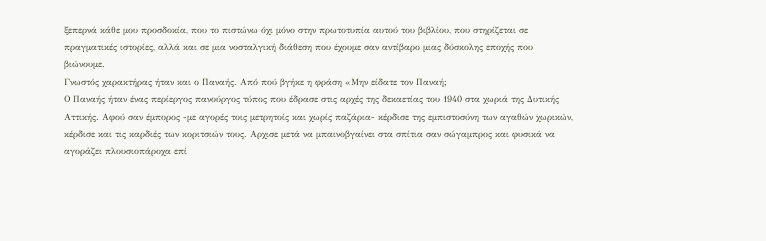ξεπερνά κάθε μου προσδοκία, που το πιστώνω όχι μόνο στην πρωτοτυπία αυτού του βιβλίου, που στηρίζεται σε πραγματικές ιστορίες, αλλά και σε μια νοσταλγική διάθεση που έχουμε σαν αντίβαρο μιας δύσκολης εποχής που βιώνουμε.
Γνωστός χαρακτήρας ήταν και ο Παναής. Από πού βγήκε η φράση «Μην είδατε τον Παναή;
Ο Παναής ήταν ένας περίεργος πανούργος τύπος που έδρασε στις αρχές της δεκαετίας του 1940 στα χωριά της Δυτικής Αττικής. Αφού σαν έμπορος -με αγορές τοις μετρητοίς και χωρίς παζάρια- κέρδισε της εμπιστοσύνη των αγαθών χωρικών, κέρδισε και τις καρδιές των κοριτσιών τους. Αρχισε μετά να μπαινοβγαίνει στα σπίτια σαν σώγαμπρος και φυσικά να αγοράζει πλουσιοπάροχα επί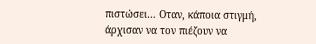πιστώσει… Οταν, κάποια στιγμή, άρχισαν να τον πιέζουν να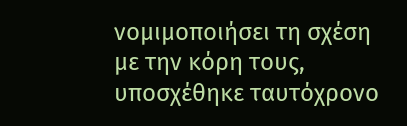νομιμοποιήσει τη σχέση με την κόρη τους, υποσχέθηκε ταυτόχρονο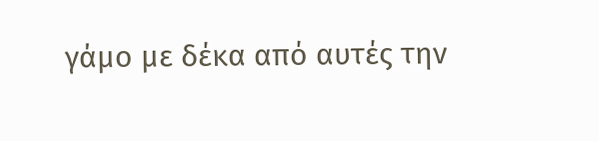γάμο με δέκα από αυτές την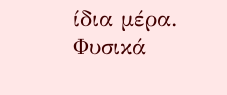ίδια μέρα. Φυσικά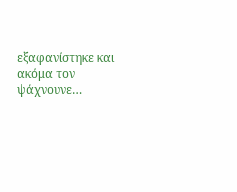εξαφανίστηκε και ακόμα τον ψάχνουνε…